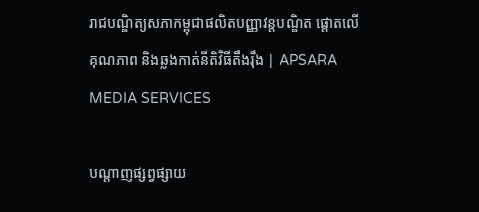រាជបណ្ឌិត្យសភាកម្ពុជាផលិតបញ្ញាវន្តបណ្ឌិត ផ្តោតលើគុណភាព និងឆ្លងកាត់នីតិវិធីតឹងរ៉ឹង | APSARA MEDIA SERVICES

បណ្ដាញផ្សព្វផ្សាយ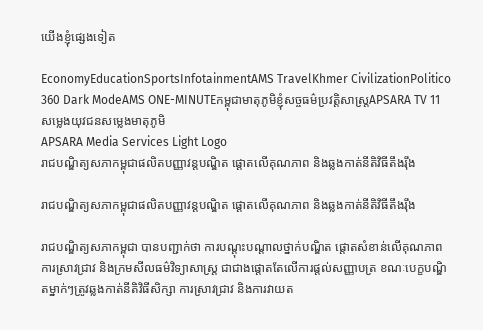យើងខ្ញុំផ្សេងទៀត

EconomyEducationSportsInfotainmentAMS TravelKhmer CivilizationPolitico 360 Dark ModeAMS ONE-MINUTEកម្ពុជាមាតុភូមិខ្ញុំសច្ចធម៌ប្រវត្តិសាស្ត្រAPSARA TV 11សម្លេងយុវជនសម្លេងមាតុភូមិ
APSARA Media Services Light Logo
រាជបណ្ឌិត្យសភាកម្ពុជាផលិតបញ្ញាវន្តបណ្ឌិត ផ្តោតលើគុណភាព និងឆ្លងកាត់នីតិវិធីតឹងរ៉ឹង

រាជបណ្ឌិត្យសភាកម្ពុជាផលិតបញ្ញាវន្តបណ្ឌិត ផ្តោតលើគុណភាព និងឆ្លងកាត់នីតិវិធីតឹងរ៉ឹង

រាជបណ្ឌិត្យសភាកម្ពុជា បានបញ្ជាក់ថា ការបណ្តុះបណ្តាលថ្នាក់បណ្ឌិត ផ្តោតសំខាន់លើគុណភាព ការស្រាវជ្រាវ និងក្រមសីលធម៌វិទ្យាសាស្ត្រ ជាជាងផ្តោតតែលើការផ្តល់សញ្ញាបត្រ ខណៈបេក្ខបណ្ឌិតម្នាក់ៗត្រូវឆ្លងកាត់នីតិវិធីសិក្សា ការស្រាវជ្រាវ និងការវាយត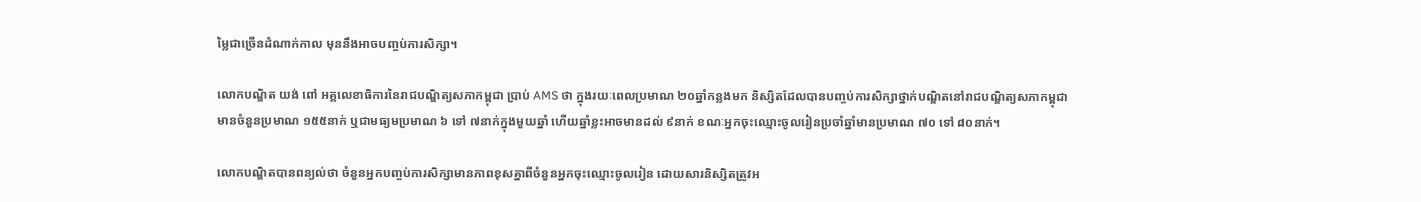ម្លៃជាច្រើនដំណាក់កាល មុននឹងអាចបញ្ចប់ការសិក្សា។

លោកបណ្ឌិត យង់ ពៅ អគ្គលេខាធិការនៃរាជបណ្ឌិត្យសភាកម្ពុជា ប្រាប់ AMS ថា ក្នុងរយៈពេលប្រមាណ ២០ឆ្នាំកន្លងមក និស្សិតដែលបានបញ្ចប់ការសិក្សាថ្នាក់បណ្ឌិតនៅរាជបណ្ឌិត្យសភាកម្ពុជាមានចំនួនប្រមាណ ១៥៥នាក់ ឬជាមធ្យមប្រមាណ ៦ ទៅ ៧នាក់ក្នុងមួយឆ្នាំ ហើយឆ្នាំខ្លះអាចមានដល់ ៩នាក់ ខណៈអ្នកចុះឈ្មោះចូលរៀនប្រចាំឆ្នាំមានប្រមាណ ៧០ ទៅ ៨០នាក់។

លោកបណ្ឌិតបានពន្យល់ថា ចំនួនអ្នកបញ្ចប់ការសិក្សាមានភាពខុសគ្នាពីចំនួនអ្នកចុះឈ្មោះចូលរៀន ដោយសារនិស្សិតត្រូវអ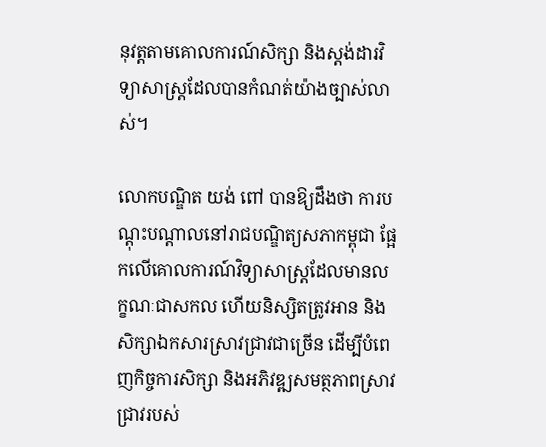នុវត្តតាមគោលការណ៍សិក្សា និងស្តង់ដារវិទ្យាសាស្ត្រដែលបានកំណត់យ៉ាងច្បាស់លាស់។

លោកបណ្ឌិត យង់ ពៅ បានឱ្យដឹងថា ការបណ្តុះបណ្តាលនៅរាជបណ្ឌិត្យសភាកម្ពុជា ផ្អែកលើគោលការណ៍វិទ្យាសាស្ត្រដែលមានលក្ខណៈជាសកល ហើយនិស្សិតត្រូវអាន និងសិក្សាឯកសារស្រាវជ្រាវជាច្រើន ដើម្បីបំពេញកិច្ចការសិក្សា និងអភិវឌ្ឍសមត្ថភាពស្រាវជ្រាវរបស់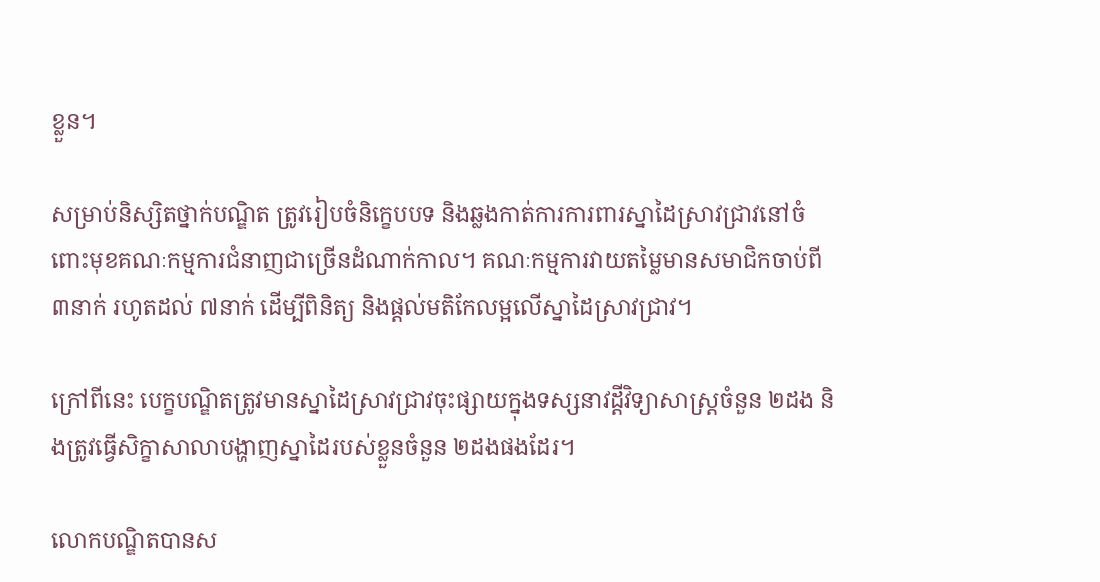ខ្លួន។

សម្រាប់និស្សិតថ្នាក់បណ្ឌិត ត្រូវរៀបចំនិក្ខេបបទ និងឆ្លងកាត់ការការពារស្នាដៃស្រាវជ្រាវនៅចំពោះមុខគណៈកម្មការជំនាញជាច្រើនដំណាក់កាល។ គណៈកម្មការវាយតម្លៃមានសមាជិកចាប់ពី ៣នាក់ រហូតដល់ ៧នាក់ ដើម្បីពិនិត្យ និងផ្តល់មតិកែលម្អលើស្នាដៃស្រាវជ្រាវ។

ក្រៅពីនេះ បេក្ខបណ្ឌិតត្រូវមានស្នាដៃស្រាវជ្រាវចុះផ្សាយក្នុងទស្សនាវដ្តីវិទ្យាសាស្ត្រចំនួន ២ដង និងត្រូវធ្វើសិក្ខាសាលាបង្ហាញស្នាដៃរបស់ខ្លួនចំនួន ២ដងផងដែរ។

លោកបណ្ឌិតបានស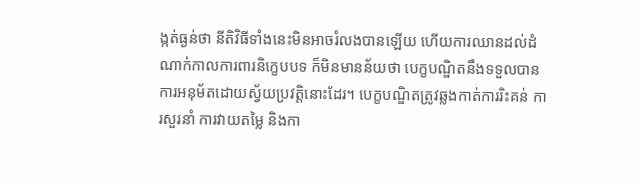ង្កត់ធ្ងន់ថា នីតិវិធីទាំងនេះមិនអាចរំលងបានឡើយ ហើយការឈានដល់ដំណាក់កាលការពារនិក្ខេបបទ ក៏មិនមានន័យថា បេក្ខបណ្ឌិតនឹងទទួលបានការអនុម័តដោយស្វ័យប្រវត្តិនោះដែរ។ បេក្ខបណ្ឌិតត្រូវឆ្លងកាត់ការរិះគន់ ការសួរនាំ ការវាយតម្លៃ និងកា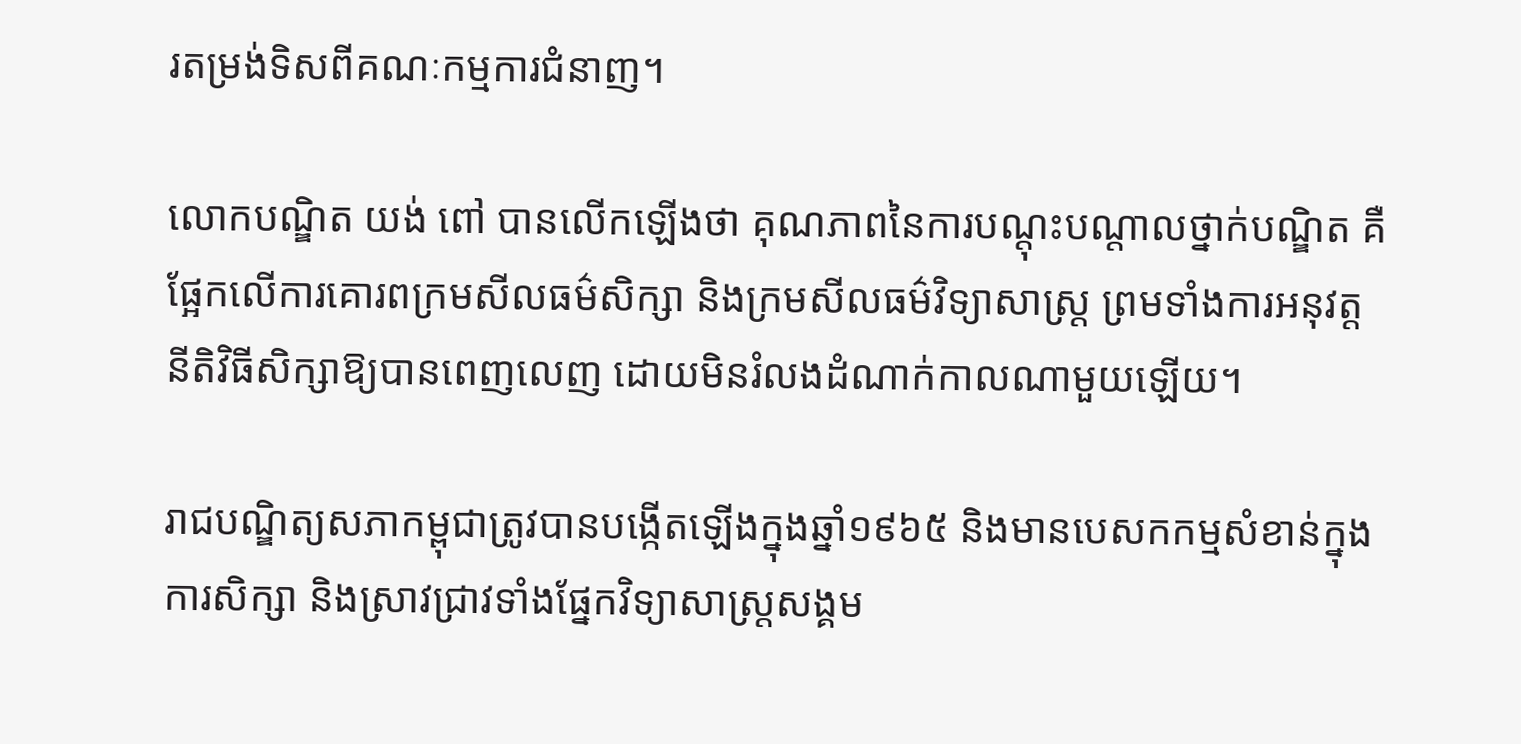រតម្រង់ទិសពីគណៈកម្មការជំនាញ។

លោកបណ្ឌិត យង់ ពៅ បានលើកឡើងថា គុណភាពនៃការបណ្តុះបណ្តាលថ្នាក់បណ្ឌិត គឺផ្អែកលើការគោរពក្រមសីលធម៌សិក្សា និងក្រមសីលធម៌វិទ្យាសាស្ត្រ ព្រមទាំងការអនុវត្តនីតិវិធីសិក្សាឱ្យបានពេញលេញ ដោយមិនរំលងដំណាក់កាលណាមួយឡើយ។

រាជបណ្ឌិត្យសភាកម្ពុជាត្រូវបានបង្កើតឡើងក្នុងឆ្នាំ១៩៦៥ និងមានបេសកកម្មសំខាន់ក្នុងការសិក្សា និងស្រាវជ្រាវទាំងផ្នែកវិទ្យាសាស្ត្រសង្គម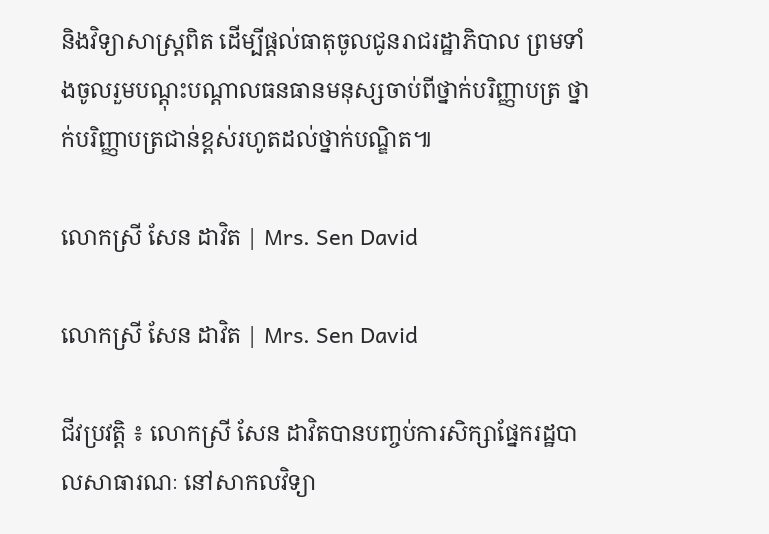និងវិទ្យាសាស្ត្រពិត ដើម្បីផ្តល់ធាតុចូលជូនរាជរដ្ឋាភិបាល ព្រមទាំងចូលរួមបណ្តុះបណ្តាលធនធានមនុស្សចាប់ពីថ្នាក់បរិញ្ញាបត្រ ថ្នាក់បរិញ្ញាបត្រជាន់ខ្ពស់រហូតដល់ថ្នាក់បណ្ឌិត៕

លោកស្រី សែន ដាវិត | Mrs. Sen David

លោកស្រី សែន ដាវិត | Mrs. Sen David

ជីវប្រវត្តិ ៖ លោកស្រី សែន ដាវិតបានបញ្ចប់ការសិក្សាផ្នែករដ្ឋបាលសាធារណៈ នៅសាកលវិទ្យា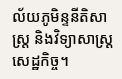ល័យភូមិន្ទនីតិសាស្រ្ដ និងវិទ្យាសាស្រ្ដសេដ្ឋកិច្ច។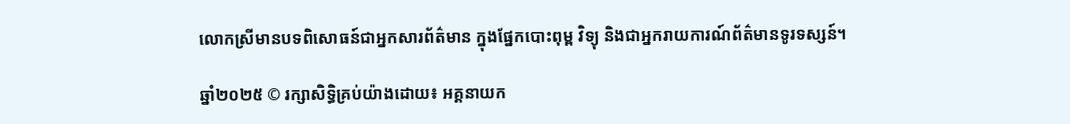លោកស្រីមានបទពិសោធន៍ជាអ្នកសារព័ត៌មាន ក្នុងផ្នែកបោះពុម្ព វិទ្យុ និងជាអ្នករាយការណ៍ព័ត៌មានទូរទស្សន៍។

ឆ្នាំ២០២៥ © រក្សាសិទ្ធិគ្រប់យ៉ាងដោយ៖ អគ្គនាយក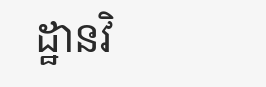ដ្ឋានវិ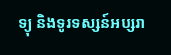ទ្យុ និងទូរទស្សន៍អប្សរា